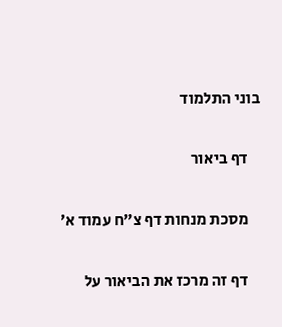בוני התלמוד

    דף ביאור

    מסכת מנחות דף צ״ח עמוד א׳

    דף זה מרכז את הביאור על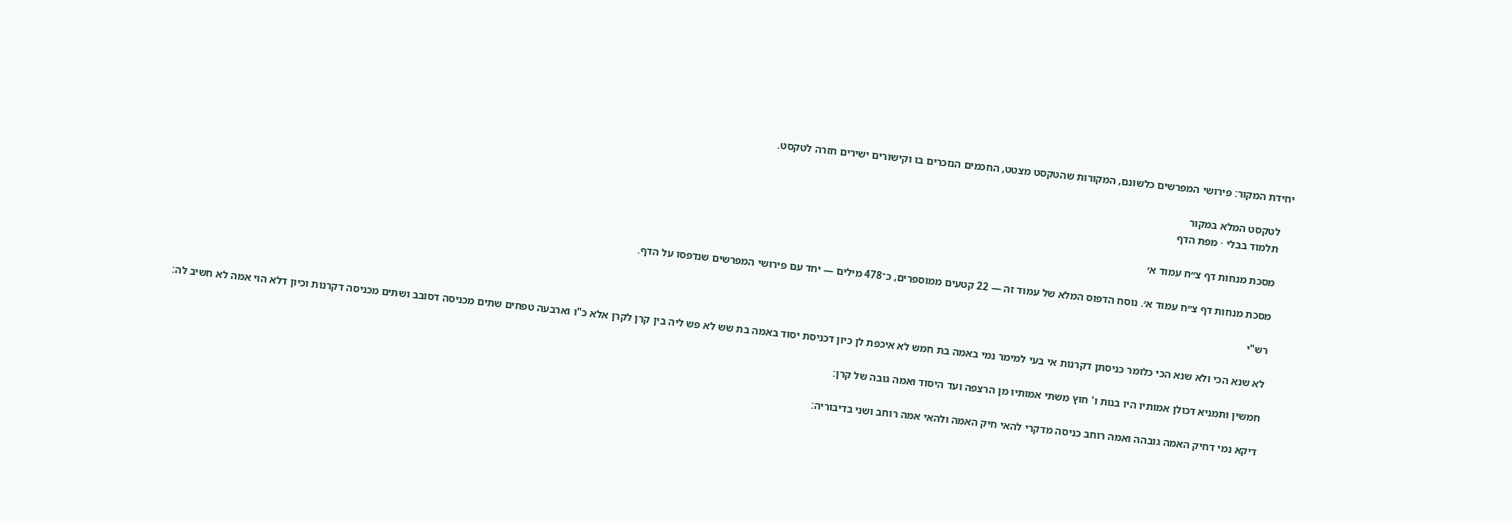יחידת המקור: פירושי המפרשים כלשונם, המקורות שהטקסט מצטט, החכמים הנזכרים בו וקישורים ישירים חזרה לטקסט.

    לטקסט המלא במקור
    תלמוד בבלי · מפת הדף

    מסכת מנחות דף צ״ח עמוד א׳

    מסכת מנחות דף צ״ח עמוד א׳. נוסח הדפוס המלא של עמוד זה — 22 קטעים ממוספרים, כ־478 מילים — יחד עם פירושי המפרשים שנדפסו על הדף.

    רש"י

    לא שנא הכי ולא שנא הכי כלומר כניסתן דקרנות אי בעי למימר נמי באמה בת חמש לא איכפת לן כיון דכניסת יסוד באמה בת שש לא פש ליה בין קרן לקרן אלא כ"ו וארבעה טפחים שתים מכניסה דסובב ושתים מכניסה דקרנות וכיון דלא הוי אמה לא חשיב לה:

    חמשין ותמניא דכולן אמותיו היו בנות ו' חוץ משתי אמותיו מן הרצפה ועד היסוד ואמה גובה של קרן:

    דיקא נמי דחיק האמה גובהה ואמה רוחב כניסה מדקרי להאי חיק האמה ולהאי אמה רוחב ושני בדיבוריה: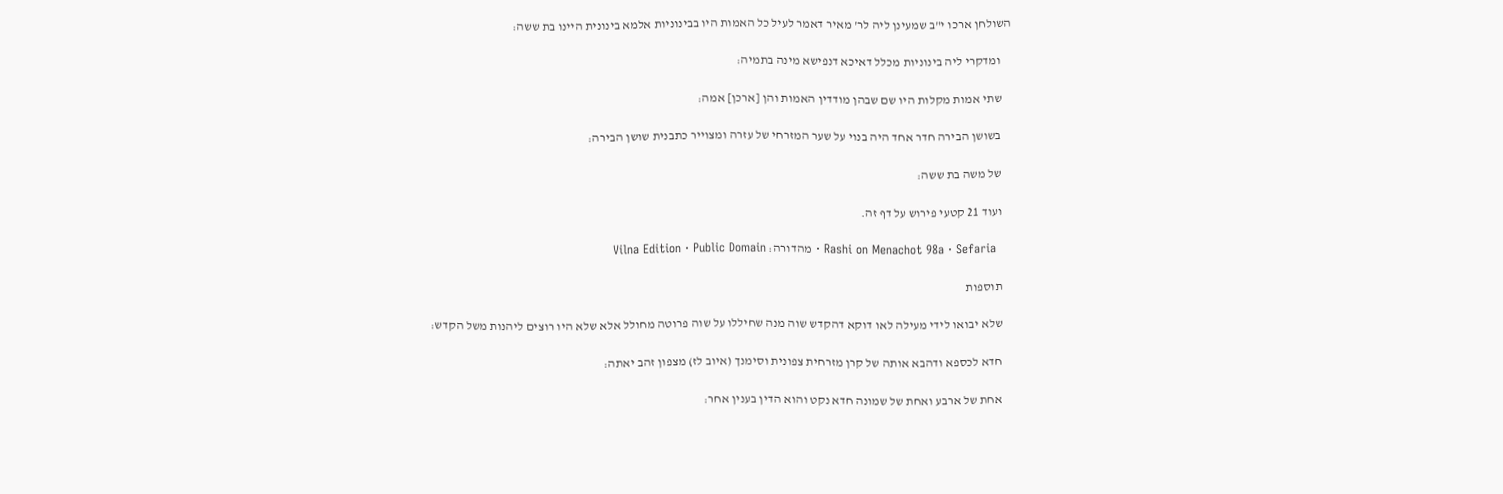השולחן ארכו י"ב שמעינן ליה לר' מאיר דאמר לעיל כל האמות היו בבינוניות אלמא בינונית היינו בת ששה:

    ומדקרי ליה בינוניות מכלל דאיכא דנפישא מינה בתמיה:

    שתי אמות מקלות היו שם שבהן מודדין האמות והן [ארכן] אמה:

    בשושן הבירה חדר אחד היה בנוי על שער המזרחי של עזרה ומצוייר כתבנית שושן הבירה:

    של משה בת ששה:

    ועוד 21 קטעי פירוש על דף זה.

    Rashi on Menachot 98a · Sefaria · מהדורה: Vilna Edition · Public Domain

    תוספות

    שלא יבואו לידי מעילה לאו דוקא דהקדש שוה מנה שחיללו על שוה פרוטה מחולל אלא שלא היו רוצים ליהנות משל הקדש:

    חדא לכספא ודהבא אותה של קרן מזרחית צפונית וסימנך (איוב לז) מצפון זהב יאתה:

    אחת של ארבע ואחת של שמונה חדא נקט והוא הדין בענין אחר: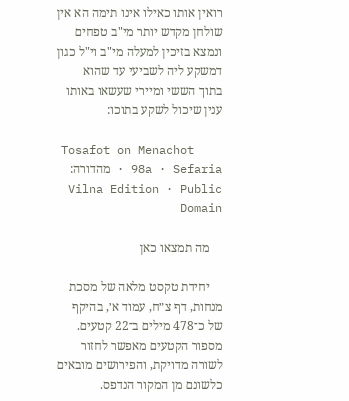רואין אותו כאילו אינו תימה הא אין שולחן מקדש יותר מי"ב טפחים ונמצא בזיכין למעלה מי"ב וי"ל כגון דמשקע ליה לשביעי עד שהוא בתוך הששי ומיירי שעשאו באותו ענין שיכול לשקע בתוכו:

    Tosafot on Menachot 98a · Sefaria · מהדורה: Vilna Edition · Public Domain

    מה תמצאו כאן

    יחידת טקסט מלאה של מסכת מנחות, דף צ״ח, עמוד א׳, בהיקף של כ־478 מילים ב־22 קטעים. מספור הקטעים מאפשר לחזור לשורה מדויקת, והפירושים מובאים כלשונם מן המקור הנדפס.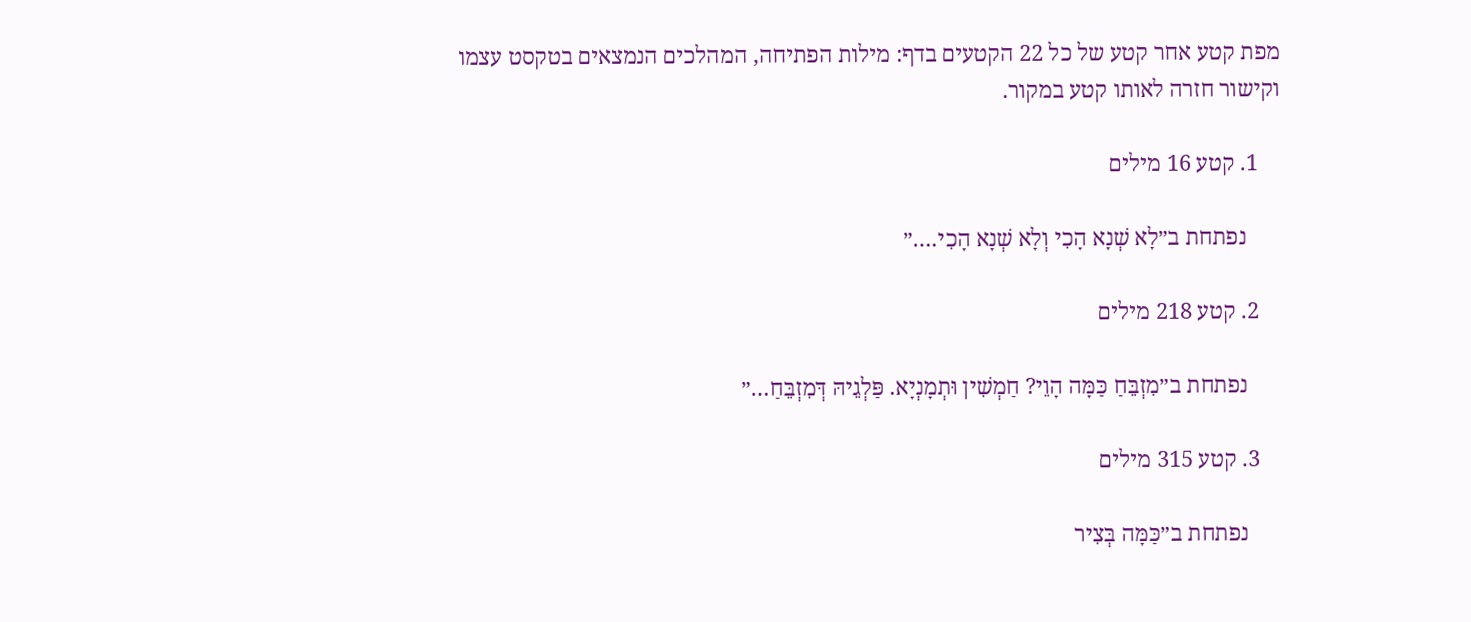מפת קטע אחר קטע של כל 22 הקטעים בדף: מילות הפתיחה, המהלכים הנמצאים בטקסט עצמו וקישור חזרה לאותו קטע במקור.

    1. קטע 16 מילים

      נפתחת ב״לָא שְׁנָא הָכִי וְלָא שְׁנָא הָכִי.…״

    2. קטע 218 מילים

      נפתחת ב״מִזְבֵּחַ כַּמָּה הָוֵי? חַמְשִׁין וּתְמָנְיָא. פַּלְגֵיהּ דְּמִזְבֵּחַ…״

    3. קטע 315 מילים

      נפתחת ב״כַּמָּה בְּצִיר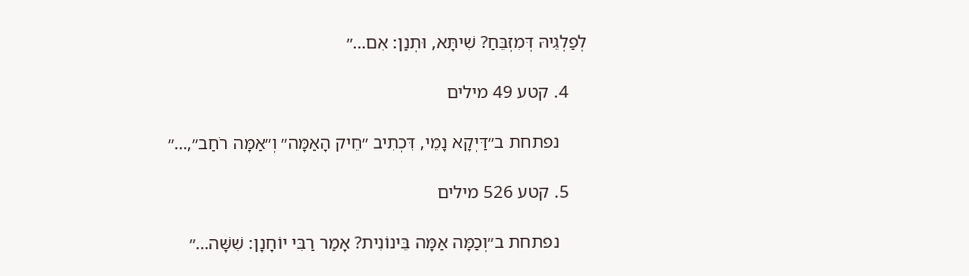לְפַלְגֵיהּ דְּמִזְבֵּחַ? שִׁיתָּא, וּתְנַן: אִם…״

    4. קטע 49 מילים

      נפתחת ב״דַּיְקָא נָמֵי, דִּכְתִיב ״חֵיק הָאַמָּה״ וְ״אַמָּה רֹחַב״,…״

    5. קטע 526 מילים

      נפתחת ב״וְכַמָּה אַמָּה בֵּינוֹנִית? אָמַר רַבִּי יוֹחָנָן: שִׁשָּׁה…״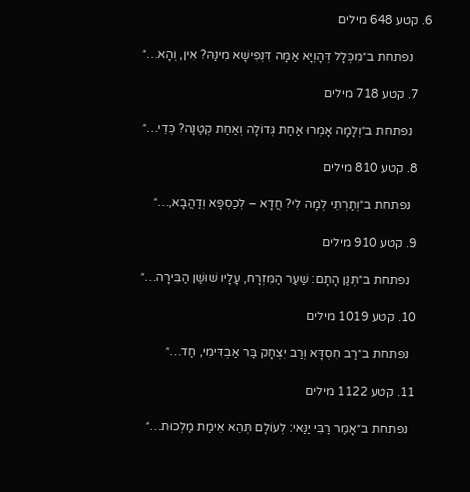6. קטע 648 מילים

      נפתחת ב״מִכְּלָל דְּהָוְיָא אַמָּה דִּנְפִישָׁא מִינַּהּ? אִין, וְהָא…״

    7. קטע 718 מילים

      נפתחת ב״וְלָמָה אָמְרוּ אַחַת גְּדוֹלָה וְאַחַת קְטַנָּה? כְּדֵי…״

    8. קטע 810 מילים

      נפתחת ב״וְתַרְתֵּי לְמָה לִי? חֲדָא – לְכַסְפָּא וְדַהֲבָא,…״

    9. קטע 910 מילים

      נפתחת ב״תְּנַן הָתָם: שַׁעַר הַמִּזְרָח, עָלָיו שׁוּשַׁן הַבִּירָה…״

    10. קטע 1019 מילים

      נפתחת ב״רַב חִסְדָּא וְרַב יִצְחָק בַּר אַבְדִּימִי, חַד…״

    11. קטע 1122 מילים

      נפתחת ב״אָמַר רַבִּי יַנַּאי: לְעוֹלָם תְּהֵא אֵימַת מַלְכוּת…״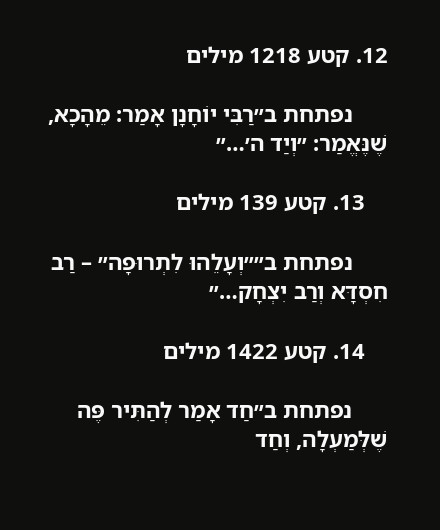12. קטע 1218 מילים

      נפתחת ב״רַבִּי יוֹחָנָן אָמַר: מֵהָכָא, שֶׁנֶּאֱמַר: ״וְיַד ה׳…״

    13. קטע 139 מילים

      נפתחת ב״״וְעָלֵהוּ לִתְרוּפָה״ – רַב חִסְדָּא וְרַב יִצְחָק…״

    14. קטע 1422 מילים

      נפתחת ב״חַד אָמַר לְהַתִּיר פֶּה שֶׁלְּמַעְלָה, וְחַד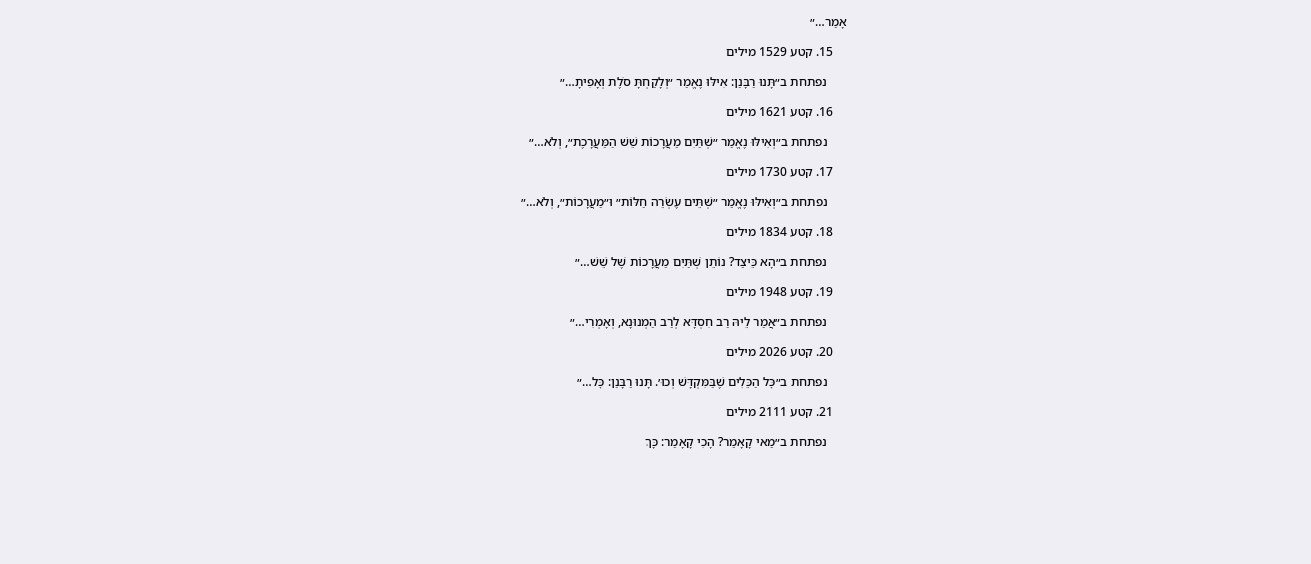אָמַר…״

    15. קטע 1529 מילים

      נפתחת ב״תָּנוּ רַבָּנַן: אִילּוּ נֶאֱמַר ״וְלָקַחְתָּ סֹלֶת וְאָפִיתָ…״

    16. קטע 1621 מילים

      נפתחת ב״וְאִילּוּ נֶאֱמַר ״שְׁתַּיִם מַעֲרָכוֹת שֵׁשׁ הַמַּעֲרָכֶת״, וְלֹא…״

    17. קטע 1730 מילים

      נפתחת ב״וְאִילּוּ נֶאֱמַר ״שְׁתֵּים עֶשְׂרֵה חַלּוֹת״ וּ״מַעֲרָכוֹת״, וְלֹא…״

    18. קטע 1834 מילים

      נפתחת ב״הָא כֵּיצַד? נוֹתֵן שְׁתַּיִם מַעֲרָכוֹת שֶׁל שֵׁשׁ…״

    19. קטע 1948 מילים

      נפתחת ב״אֲמַר לֵיהּ רַב חִסְדָּא לְרַב הַמְנוּנָא, וְאָמְרִי…״

    20. קטע 2026 מילים

      נפתחת ב״כׇּל הַכֵּלִים שֶׁבַּמִּקְדָּשׁ וְכוּ׳. תָּנוּ רַבָּנַן: כׇּל…״

    21. קטע 2111 מילים

      נפתחת ב״מַאי קָאָמַר? הָכִי קָאָמַר: כָּךְ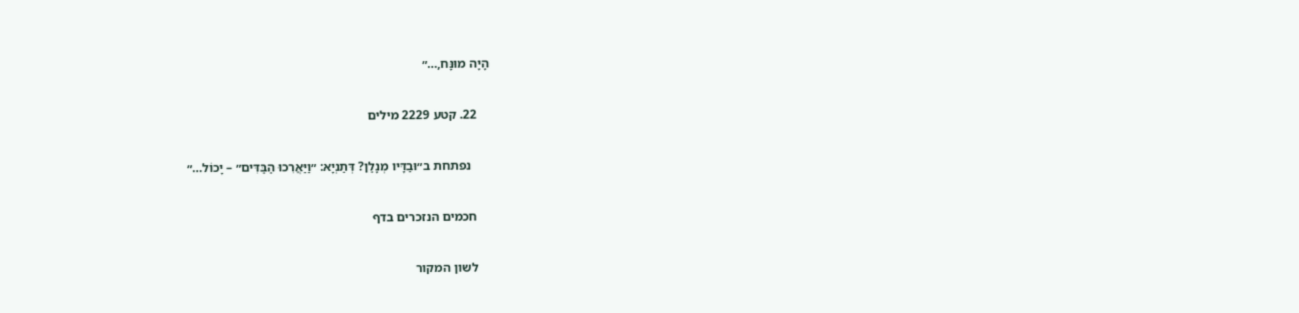הָיָה מוּנָּח,…״

    22. קטע 2229 מילים

      נפתחת ב״וּבַדָּיו מְנָלַן? דְּתַנְיָא: ״וַיַּאֲרִכוּ הַבַּדִּים״ – יָכוֹל…״

    חכמים הנזכרים בדף

    לשון המקור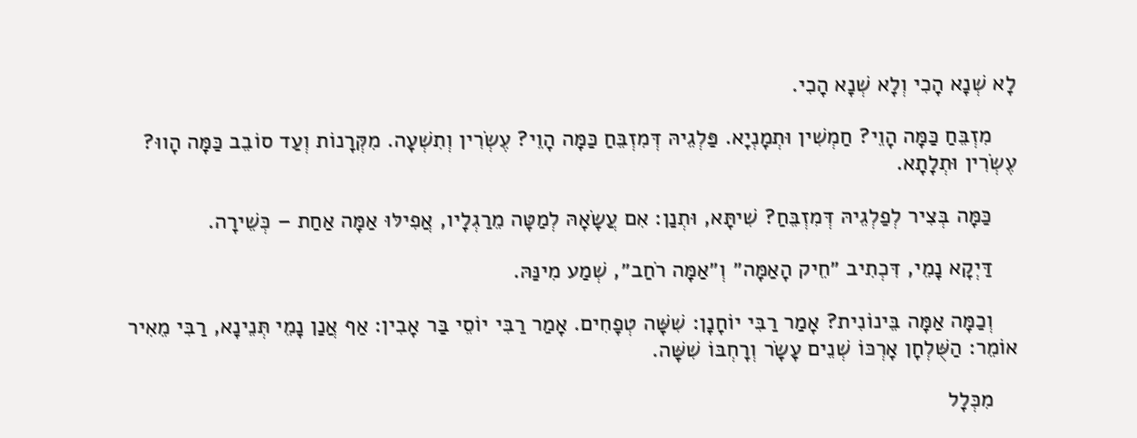לָא שְׁנָא הָכִי וְלָא שְׁנָא הָכִי.

    מִזְבֵּחַ כַּמָּה הָוֵי? חַמְשִׁין וּתְמָנְיָא. פַּלְגֵיהּ דְּמִזְבֵּחַ כַּמָּה הָוֵי? עֶשְׂרִין וְתִשְׁעָה. מִקְּרָנוֹת וְעַד סוֹבֵב כַּמָּה הָווּ? עֶשְׂרִין וּתְלָתָא.

    כַּמָּה בְּצִיר לְפַלְגֵיהּ דְּמִזְבֵּחַ? שִׁיתָּא, וּתְנַן: אִם עֲשָׂאָהּ לְמַטָּה מֵרַגְלָיו, אֲפִילּוּ אַמָּה אַחַת – כְּשֵׁירָה.

    דַּיְקָא נָמֵי, דִּכְתִיב ״חֵיק הָאַמָּה״ וְ״אַמָּה רֹחַב״, שְׁמַע מִינַּהּ.

    וְכַמָּה אַמָּה בֵּינוֹנִית? אָמַר רַבִּי יוֹחָנָן: שִׁשָּׁה טְפָחִים. אָמַר רַבִּי יוֹסֵי בַּר אָבִין: אַף אֲנַן נָמֵי תְּנֵינָא, רַבִּי מֵאִיר אוֹמֵר: הַשֻּׁלְחָן אׇרְכּוֹ שְׁנֵים עָשָׂר וְרׇחְבּוֹ שִׁשָּׁה.

    מִכְּלָל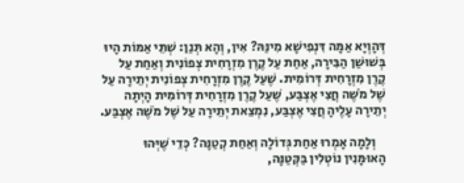דְּהָוְיָא אַמָּה דִּנְפִישָׁא מִינַּהּ? אִין, וְהָא תְּנַן: שְׁתֵּי אַמּוֹת הָיוּ בְּשׁוּשַׁן הַבִּירָה, אַחַת עַל קֶרֶן מִזְרָחִית צְפוֹנִית וְאַחַת עַל קֶרֶן מִזְרָחִית דְּרוֹמִית. שֶׁעַל קֶרֶן מִזְרָחִית צְפוֹנִית יְתֵירָה עַל שֶׁל מֹשֶׁה חֲצִי אֶצְבַּע, שֶׁעַל קֶרֶן מִזְרָחִית דְּרוֹמִית הָיְתָה יְתֵירָה עָלֶיהָ חֲצִי אֶצְבַּע, נִמְצֵאת יְתֵירָה עַל שֶׁל מֹשֶׁה אֶצְבַּע.

    וְלָמָה אָמְרוּ אַחַת גְּדוֹלָה וְאַחַת קְטַנָּה? כְּדֵי שֶׁיְּהוּ הָאוּמָּנִין נוֹטְלִין בַּקְּטַנָּה,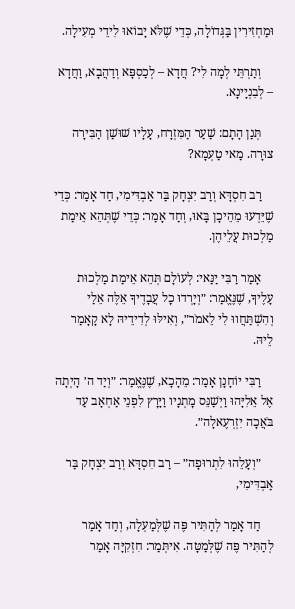וּמַחְזִירִין בַּגְּדוֹלָה, כְּדֵי שֶׁלֹּא יָבוֹאוּ לִידֵי מְעִילָה.

    וְתַרְתֵּי לְמָה לִי? חֲדָא – לְכַסְפָּא וְדַהֲבָא, וַחֲדָא – לְבִנְיָינָא.

    תְּנַן הָתָם: שַׁעַר הַמִּזְרָח, עָלָיו שׁוּשַׁן הַבִּירָה צוּרָה. מַאי טַעְמָא?

    רַב חִסְדָּא וְרַב יִצְחָק בַּר אַבְדִּימִי, חַד אָמַר: כְּדֵי שֶׁיֵּדְעוּ מֵהֵיכָן בָּאוּ, וְחַד אָמַר: כְּדֵי שֶׁתְּהֵא אֵימַת מַלְכוּת עֲלֵיהֶן.

    אָמַר רַבִּי יַנַּאי: לְעוֹלָם תְּהֵא אֵימַת מַלְכוּת עָלֶיךָ, שֶׁנֶּאֱמַר: ״וְיָרְדוּ כׇל עֲבָדֶיךָ אֵלֶּה אֵלַי וְהִשְׁתַּחֲווּ לִי לֵאמֹר״, וְאִילּוּ לְדִידֵיהּ לָא קָאָמַר לֵיהּ.

    רַבִּי יוֹחָנָן אָמַר: מֵהָכָא, שֶׁנֶּאֱמַר: ״וְיַד ה׳ הָיְתָה אֶל אֵלִיָּהוּ וַיְשַׁנֵּס מׇתְנָיו וַיָּרׇץ לִפְנֵי אַחְאָב עַד בֹּאֲכָה יִזְרְעֶאלָה״.

    ״וְעָלֵהוּ לִתְרוּפָה״ – רַב חִסְדָּא וְרַב יִצְחָק בַּר אַבְדִּימִי,

    חַד אָמַר לְהַתִּיר פֶּה שֶׁלְּמַעְלָה, וְחַד אָמַר לְהַתִּיר פֶּה שֶׁלְּמַטָּה. אִיתְּמַר: חִזְקִיָּה אָמַר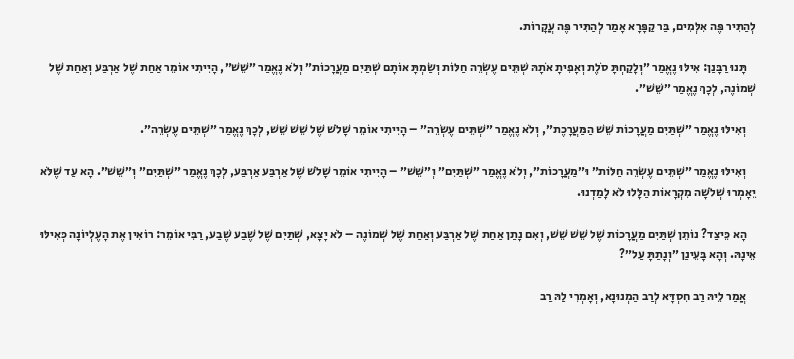לְהַתִּיר פֶּה אִלְּמִים, בַּר קַפָּרָא אָמַר לְהַתִּיר פֶּה עֲקָרוֹת.

    תָּנוּ רַבָּנַן: אִילּוּ נֶאֱמַר ״וְלָקַחְתָּ סֹלֶת וְאָפִיתָ אֹתָהּ שְׁתֵּים עֶשְׂרֵה חַלּוֹת וְשַׂמְתָּ אוֹתָם שְׁתַּיִם מַעֲרָכוֹת״ וְלֹא נֶאֱמַר ״שֵׁשׁ״, הָיִיתִי אוֹמֵר אַחַת שֶׁל אַרְבַּע וְאַחַת שֶׁל שְׁמוֹנֶה, לְכָךְ נֶאֱמַר ״שֵׁשׁ״.

    וְאִילּוּ נֶאֱמַר ״שְׁתַּיִם מַעֲרָכוֹת שֵׁשׁ הַמַּעֲרָכֶת״, וְלֹא נֶאֱמַר ״שְׁתֵּים עֶשְׂרֵה״ – הָיִיתִי אוֹמֵר שָׁלֹשׁ שֶׁל שֵׁשׁ שֵׁשׁ, לְכָךְ נֶאֱמַר ״שְׁתֵּים עֶשְׂרֵה״.

    וְאִילּוּ נֶאֱמַר ״שְׁתֵּים עֶשְׂרֵה חַלּוֹת״ וּ״מַעֲרָכוֹת״, וְלֹא נֶאֱמַר ״שְׁתַּיִם״ וְ״שֵׁשׁ״ – הָיִיתִי אוֹמֵר שָׁלֹשׁ שֶׁל אַרְבַּע אַרְבַּע, לְכָךְ נֶאֱמַר ״שְׁתַּיִם״ וְ״שֵׁשׁ״. הָא עַד שֶׁלֹּא יֵאָמְרוּ שְׁלֹשָׁה מִקְרָאוֹת הַלָּלוּ לֹא לָמַדְנוּ.

    הָא כֵּיצַד? נוֹתֵן שְׁתַּיִם מַעֲרָכוֹת שֶׁל שֵׁשׁ שֵׁשׁ, וְאִם נָתַן אַחַת שֶׁל אַרְבַּע וְאַחַת שֶׁל שְׁמוֹנֶה – לֹא יָצָא, שְׁתַּיִם שֶׁל שֶׁבַע שֶׁבַע, רַבִּי אוֹמֵר: רוֹאִין אֶת הָעֶלְיוֹנָה כְּאִילּוּ אֵינָהּ. וְהָא בָּעֵינַן ״וְנָתַתָּ עַל״?

    אֲמַר לֵיהּ רַב חִסְדָּא לְרַב הַמְנוּנָא, וְאָמְרִי לַהּ רַב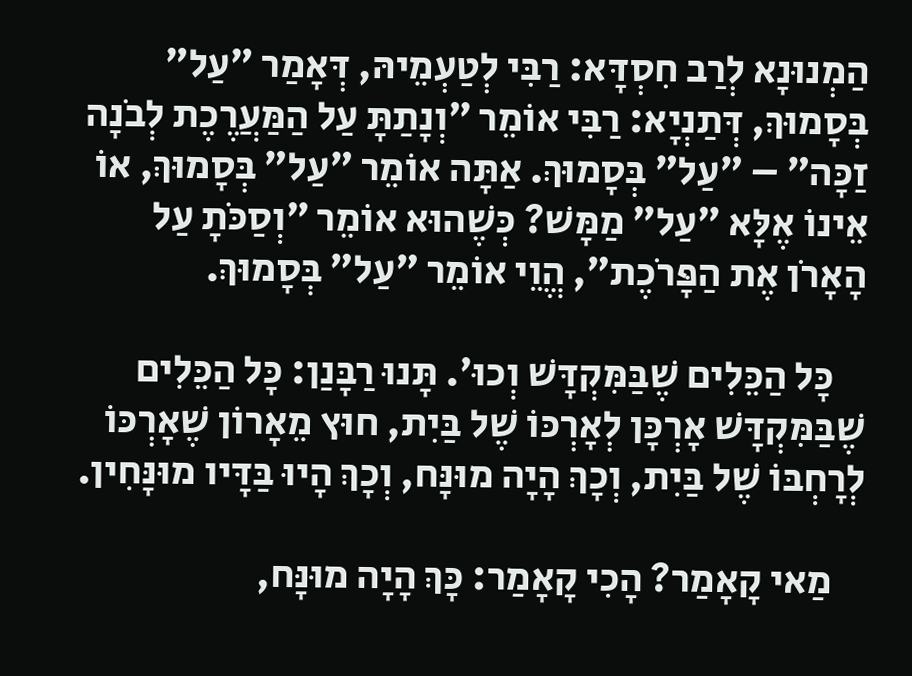הַמְנוּנָא לְרַב חִסְדָּא: רַבִּי לְטַעְמֵיהּ, דְּאָמַר ״עַל״ בְּסָמוּךְ, דְּתַנְיָא: רַבִּי אוֹמֵר ״וְנָתַתָּ עַל הַמַּעֲרֶכֶת לְבֹנָה זַכָּה״ – ״עַל״ בְּסָמוּךְ. אַתָּה אוֹמֵר ״עַל״ בְּסָמוּךְ, אוֹ אֵינוֹ אֶלָּא ״עַל״ מַמָּשׁ? כְּשֶׁהוּא אוֹמֵר ״וְסַכֹּתָ עַל הָאָרֹן אֶת הַפָּרֹכֶת״, הֱוֵי אוֹמֵר ״עַל״ בְּסָמוּךְ.

    כׇּל הַכֵּלִים שֶׁבַּמִּקְדָּשׁ וְכוּ׳. תָּנוּ רַבָּנַן: כׇּל הַכֵּלִים שֶׁבַּמִּקְדָּשׁ אׇרְכָּן לְאׇרְכּוֹ שֶׁל בַּיִת, חוּץ מֵאָרוֹן שֶׁאׇרְכּוֹ לְרׇחְבּוֹ שֶׁל בַּיִת, וְכָךְ הָיָה מוּנָּח, וְכָךְ הָיוּ בַּדָּיו מוּנָּחִין.

    מַאי קָאָמַר? הָכִי קָאָמַר: כָּךְ הָיָה מוּנָּח,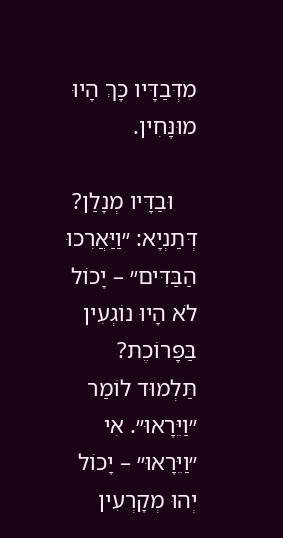מִדְּבַדָּיו כָּךְ הָיוּ מוּנָּחִין.

    וּבַדָּיו מְנָלַן? דְּתַנְיָא: ״וַיַּאֲרִכוּ הַבַּדִּים״ – יָכוֹל לֹא הָיוּ נוֹגְעִין בַּפָּרוֹכֶת? תַּלְמוּד לוֹמַר ״וַיֵּרָאוּ״. אִי ״וַיֵּרָאוּ״ – יָכוֹל יְהוּ מְקָרְעִין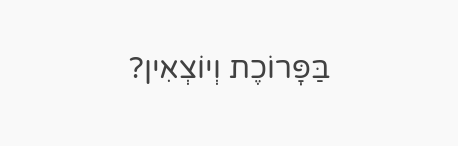בַּפָּרוֹכֶת וְיוֹצְאִין?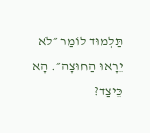תַּלְמוּד לוֹמַר ״לֹא יֵרָאוּ הַחוּצָה״. הָא כֵּיצַד?